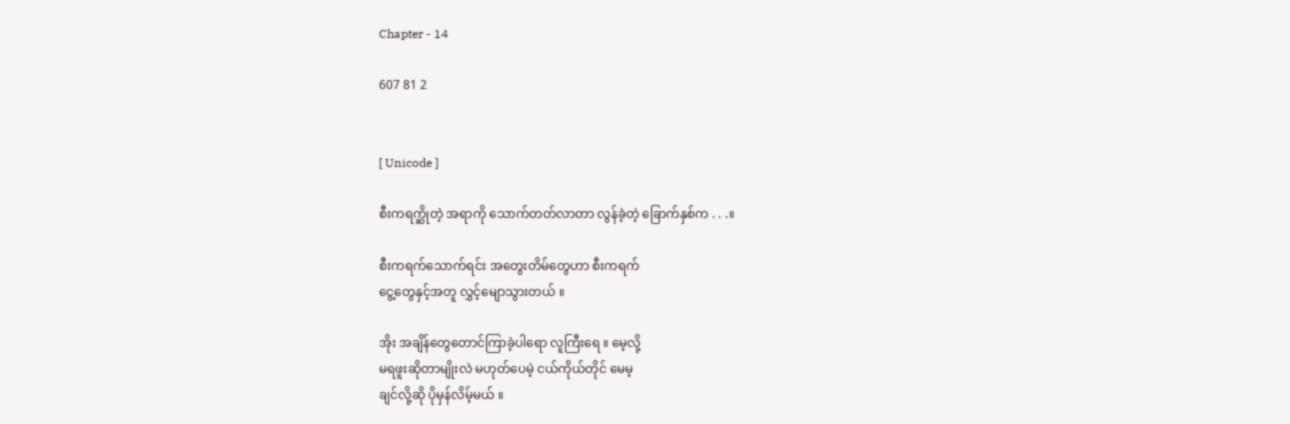Chapter - 14

607 81 2


[ Unicode ]

စီးကရက္ဆိုတဲ့ အရာကို သောက်တတ်လာတာ လွန်ခဲ့တဲ့ ခြောက်နှစ်က . . .။

စီးကရက်သောက်ရင်း အတွေးတိမ်တွေဟာ စီးကရက်
ငွေ့တွေနှင့်အတူ လွှင့်မျောသွားတယ် ။

အိုး အချိန်တွေတောင်ကြာခဲ့ပါရော လူကြီးရေ ။ မေ့လို့
မရဖူးဆိုတာမျိုးလဲ မဟုတ်ပေမဲ့ ငယ်ကိုယ်တိုင် မေမ့
ချင်လို့ဆို ပိုမှန်လိမ့်မယ် ။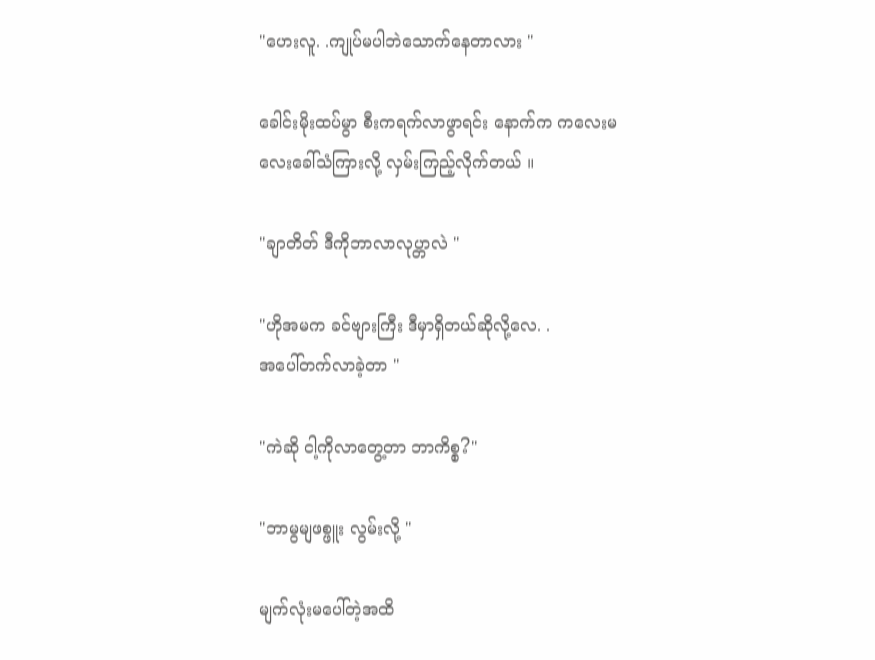"ဟေးလူ. .ကျုပ်မပါဘဲသောက်နေတာလား "

ခေါင်းမိုးထပ်မွာ စီးကရက်လာဖွာရင်း နောက်က ကလေးမလေးခေါ်သံကြားလို့ လှမ်းကြည့်လိုက်တယ် ။

"ချာတိတ် ဒီကိုဘာလာလုပ္တာလဲ "

"ဟိုအမက ခင်ဗျားကြီး ဒီမှာရှိတယ်ဆိုလို့လေ. .
အပေါ်တက်လာခဲ့တာ "

"ကဲဆို ငါ့ကိုလာတွေ့တာ ဘာကိစ္စ?"

"ဘာမွမျဖစ္ဖူး လွမ်းလို့ "

မျက်လုံးမပေါ်တဲ့အထိ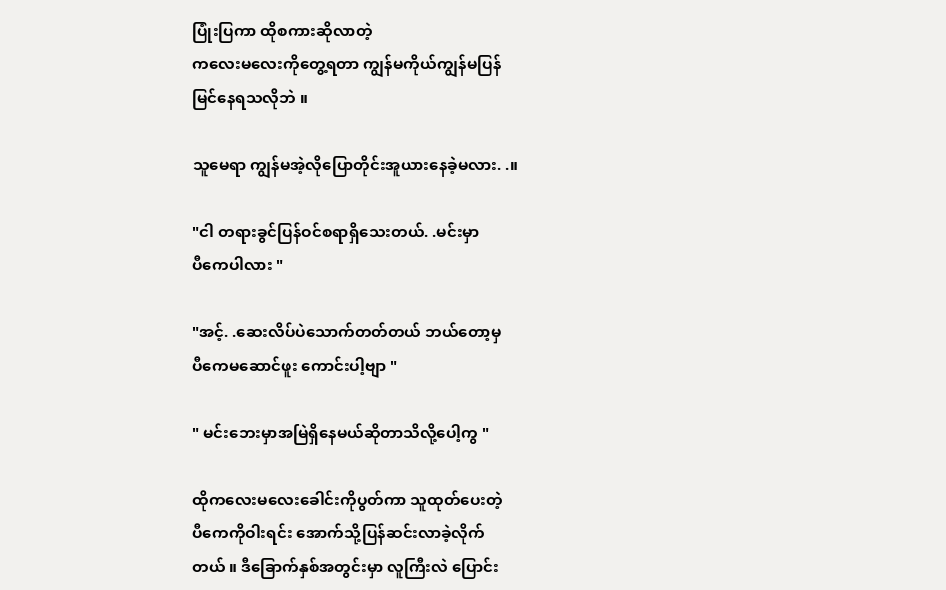ပြုံးပြကာ ထိုစကားဆိုလာတဲ့
ကလေးမလေးကိုတွေ့ရတာ ကျွန်မကိုယ်ကျွန်မပြန်
မြင်နေရသလိုဘဲ ။

သူမေရာ ကျွန်မအဲ့လိုပြောတိုင်းအူယားနေခဲ့မလား. .။

"ငါ တရားခွင်ပြန်ဝင်စရာရှိသေးတယ်. .မင်းမှာ
ပီကေပါလား "

"အင့်. .ဆေးလိပ်ပဲသောက်တတ်တယ် ဘယ်တော့မှ
ပီကေမဆောင်ဖူး ကောင်းပါ့ဗျာ "

" မင်းဘေးမှာအမြဲရှိနေမယ်ဆိုတာသိလို့ပေါ့ကွ "

ထိုကလေးမလေးခေါင်းကိုပွတ်ကာ သူထုတ်ပေးတဲ့
ပီကေကိုဝါးရင်း အောက်သို့ပြန်ဆင်းလာခဲ့လိုက်
တယ် ။ ဒီခြောက်နှစ်အတွင်းမှာ လူကြီးလဲ ပြောင်း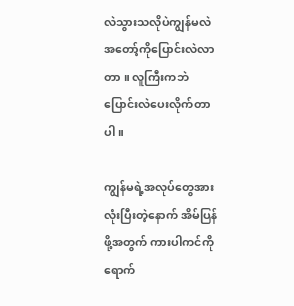လဲသွားသလိုပဲကျွန်မလဲအတော့်ကိုပြောင်းလဲလာတာ ။ လူကြီးကဘဲ ပြောင်းလဲပေးလိုက်တာပါ ။

ကျွန်မရဲ့အလုပ်တွေအားလုံးပြီးတဲ့နောက် အိမ်ပြန်
ဖို့အတွက် ကားပါကင်ကို ရောက်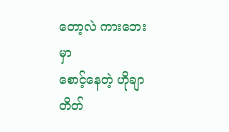တော့လဲ ကားဘေးမှာ
စောင့်နေတဲ့ ဟိုချာတိတ်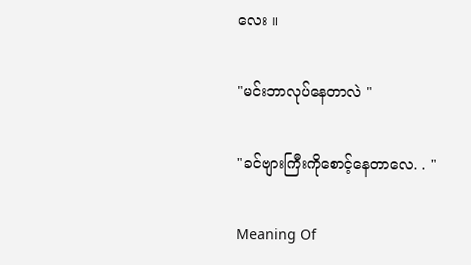လေး ။

"မင်းဘာလုပ်နေတာလဲ "

"ခင်ဗျားကြီးကိုစောင့်နေတာလေ. . "

Meaning Of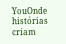YouOnde histórias criam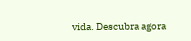vida. Descubra agora